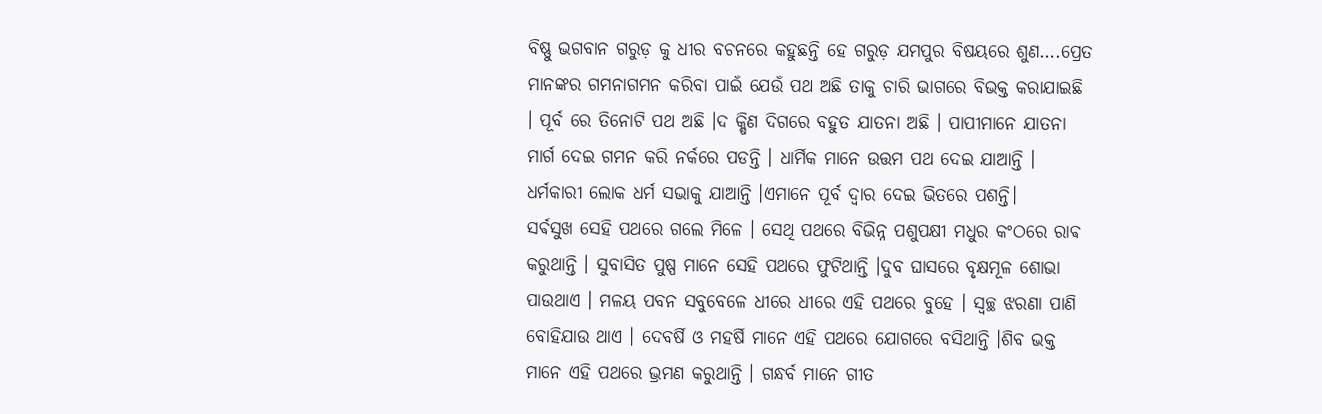ବିଷ୍ଣୁ ଭଗବାନ ଗରୁଡ଼ କୁ ଧୀର ବଚନରେ କହୁଛନ୍ତି ହେ ଗରୁଡ଼ ଯମପୁର ବିଷୟରେ ଶୁଣ….ପ୍ରେତ ମାନଙ୍କର ଗମନାଗମନ କରିବା ପାଇଁ ଯେଉଁ ପଥ ଅଛି ତାକୁ ଚାରି ଭାଗରେ ବିଭକ୍ତ କରାଯାଇଛି । ପୂର୍ବ ରେ ତିନୋଟି ପଥ ଅଛି ।ଦ କ୍ଷିଣ ଦିଗରେ ବହୁତ ଯାତନା ଅଛି । ପାପୀମାନେ ଯାତନା ମାର୍ଗ ଦେଇ ଗମନ କରି ନର୍କରେ ପଡନ୍ତି । ଧାର୍ମିକ ମାନେ ଉତ୍ତମ ପଥ ଦେଇ ଯାଆନ୍ତି । ଧର୍ମକାରୀ ଲୋକ ଧର୍ମ ସଭାକୁ ଯାଆନ୍ତି ।ଏମାନେ ପୂର୍ବ ଦ୍ୱାର ଦେଇ ଭିତରେ ପଶନ୍ତି।
ସର୍ଵସୁଖ ସେହି ପଥରେ ଗଲେ ମିଳେ । ସେଥି ପଥରେ ବିଭିନ୍ନ ପଶୁପକ୍ଷୀ ମଧୁର କଂଠରେ ରାଵ କରୁଥାନ୍ତି । ସୁବାସିତ ପୁଷ୍ପ ମାନେ ସେହି ପଥରେ ଫୁଟିଥାନ୍ତି ।ଦୁବ ଘାସରେ ବୃକ୍ଷମୂଳ ଶୋଭା ପାଉଥାଏ । ମଳୟ ପବନ ସବୁବେଳେ ଧୀରେ ଧୀରେ ଏହି ପଥରେ ବୁହେ । ସ୍ୱଚ୍ଛ ଝରଣା ପାଣି ବୋହିଯାଉ ଥାଏ । ଦେବର୍ଷି ଓ ମହର୍ଷି ମାନେ ଏହି ପଥରେ ଯୋଗରେ ବସିଥାନ୍ତି ।ଶିବ ଭକ୍ତ ମାନେ ଏହି ପଥରେ ଭ୍ରମଣ କରୁଥାନ୍ତି । ଗନ୍ଧର୍ବ ମାନେ ଗୀତ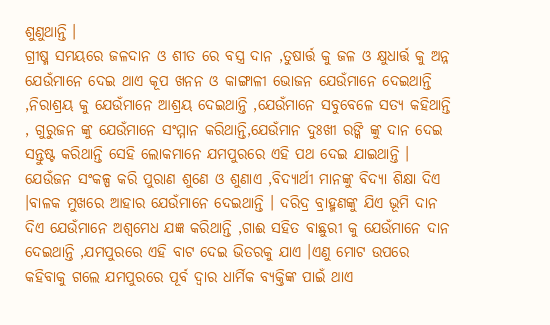ଶୁଣୁଥାନ୍ତି ।
ଗ୍ରୀଷ୍ମ ସମୟରେ ଜଳଦାନ ଓ ଶୀତ ରେ ବସ୍ତ୍ର ଦାନ ,ତୁଷାର୍ତ୍ତ କୁ ଜଳ ଓ କ୍ଷୁଧାର୍ତ୍ତ କୁ ଅନ୍ନ ଯେଉଁମାନେ ଦେଇ ଥାଏ କୂପ ଖନନ ଓ କାଙ୍ଗାଳୀ ଭୋଜନ ଯେଉଁମାନେ ଦେଇଥାନ୍ତି ,ନିରାଶ୍ରୟ କୁ ଯେଉଁମାନେ ଆଶ୍ରୟ ଦେଇଥାନ୍ତି ,ଯେଉଁମାନେ ସବୁବେଳେ ସତ୍ୟ କହିଥାନ୍ତି , ଗୁରୁଜନ ଙ୍କୁ ଯେଉଁମାନେ ସଂମ୍ମାନ କରିଥାନ୍ତି,ଯେଉଁମାନ ଦୁଃଖୀ ରଙ୍କି ଙ୍କୁ ଦାନ ଦେଇ ସନ୍ତୁଷ୍ଟ କରିଥାନ୍ତି ସେହି ଲୋକମାନେ ଯମପୁରରେ ଏହି ପଥ ଦେଇ ଯାଇଥାନ୍ତି ।
ଯେଉଁଜନ ସଂକଳ୍ପ କରି ପୁରାଣ ଶୁଣେ ଓ ଶୁଣାଏ ,ବିଦ୍ୟାର୍ଥୀ ମାନଙ୍କୁ ବିଦ୍ୟା ଶିକ୍ଷା ଦିଏ ।ବାଳକ ମୁଖରେ ଆହାର ଯେଉଁମାନେ ଦେଇଥାନ୍ତି । ଦରିଦ୍ର ବ୍ରାହ୍ମଣଙ୍କୁ ଯିଏ ଭୂମି ଦାନ ଦିଏ ଯେଉଁମାନେ ଅଶ୍ୱମେଧ ଯଜ୍ଞ କରିଥାନ୍ତି ,ଗାଈ ସହିତ ବାଛୁରୀ କୁ ଯେଉଁମାନେ ଦାନ ଦେଇଥାନ୍ତି ,ଯମପୁରରେ ଏହି ବାଟ ଦେଇ ଭିତରକୁ ଯାଏ ।ଏଣୁ ମୋଟ ଉପରେ କହିବାକୁ ଗଲେ ଯମପୁରରେ ପୂର୍ବ ଦ୍ୱାର ଧାର୍ମିକ ବ୍ୟକ୍ତିଙ୍କ ପାଇଁ ଥାଏ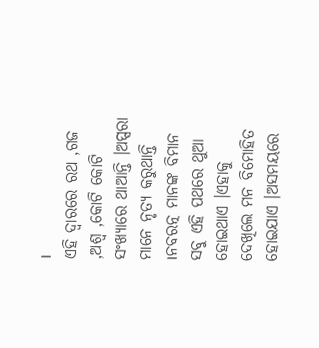।
ଏହି ଦ୍ୱାରରେ ରଥ ,ଗଜ ,ଅଶ୍ୱ ,କୋଟି କୋଟି ସଂଖ୍ୟାରେ ଥାଆନ୍ତି ।ଅପ୍ସରା ମାନେ ନୃତ୍ୟ କରୁଥାନ୍ତି ।ନବରତ୍ନ ମାନଙ୍କ ବିମାନ ସବୁ ଏହି ପଥରେ ଥୁଆ ହୋଇଥାଏ ।ଏହାକୁ ଦେଖିଲେ ମନ ବିମୋହିତ ହୋଇଯାଏ ।ଅସମୟରେ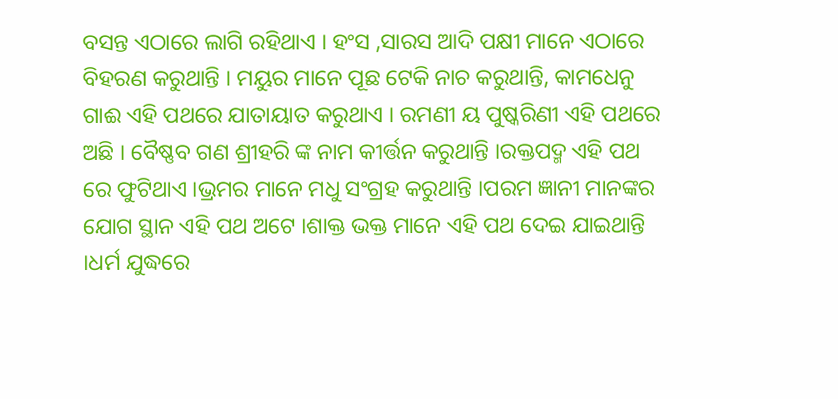ବସନ୍ତ ଏଠାରେ ଲାଗି ରହିଥାଏ । ହଂସ ,ସାରସ ଆଦି ପକ୍ଷୀ ମାନେ ଏଠାରେ ବିହରଣ କରୁଥାନ୍ତି । ମୟୁର ମାନେ ପୂଛ ଟେକି ନାଚ କରୁଥାନ୍ତି, କାମଧେନୁ ଗାଈ ଏହି ପଥରେ ଯାତାୟାତ କରୁଥାଏ । ରମଣୀ ୟ ପୁଷ୍କରିଣୀ ଏହି ପଥରେ ଅଛି । ବୈଷ୍ଣବ ଗଣ ଶ୍ରୀହରି ଙ୍କ ନାମ କୀର୍ତ୍ତନ କରୁଥାନ୍ତି ।ରକ୍ତପଦ୍ମ ଏହି ପଥ ରେ ଫୁଟିଥାଏ ।ଭ୍ରମର ମାନେ ମଧୁ ସଂଗ୍ରହ କରୁଥାନ୍ତି ।ପରମ ଜ୍ଞାନୀ ମାନଙ୍କର ଯୋଗ ସ୍ଥାନ ଏହି ପଥ ଅଟେ ।ଶାକ୍ତ ଭକ୍ତ ମାନେ ଏହି ପଥ ଦେଇ ଯାଇଥାନ୍ତି ।ଧର୍ମ ଯୁଦ୍ଧରେ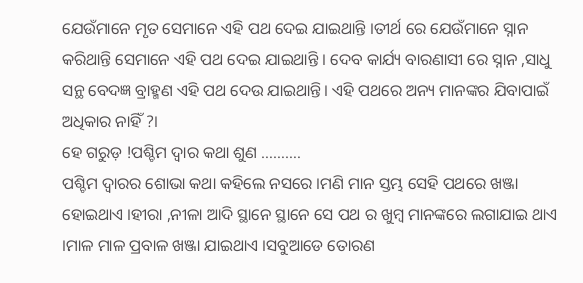ଯେଉଁମାନେ ମୃତ ସେମାନେ ଏହି ପଥ ଦେଇ ଯାଇଥାନ୍ତି ।ତୀର୍ଥ ରେ ଯେଉଁମାନେ ସ୍ନାନ କରିଥାନ୍ତି ସେମାନେ ଏହି ପଥ ଦେଇ ଯାଇଥାନ୍ତି । ଦେବ କାର୍ଯ୍ୟ ବାରଣାସୀ ରେ ସ୍ନାନ ,ସାଧୁ ସନ୍ଥ ବେଦଜ୍ଞ ବ୍ରାହ୍ମଣ ଏହି ପଥ ଦେଉ ଯାଇଥାନ୍ତି। ଏହି ପଥରେ ଅନ୍ୟ ମାନଙ୍କର ଯିବାପାଇଁ ଅଧିକାର ନାହିଁ ?।
ହେ ଗରୁଡ଼ !ପଶ୍ଚିମ ଦ୍ୱାର କଥା ଶୁଣ ……….
ପଶ୍ଚିମ ଦ୍ୱାରର ଶୋଭା କଥା କହିଲେ ନସରେ ।ମଣି ମାନ ସ୍ତମ୍ଭ ସେହି ପଥରେ ଖଞ୍ଜା ହୋଇଥାଏ ।ହୀରା ,ନୀଳା ଆଦି ସ୍ଥାନେ ସ୍ଥାନେ ସେ ପଥ ର ଖୁମ୍ବ ମାନଙ୍କରେ ଲଗାଯାଇ ଥାଏ ।ମାଳ ମାଳ ପ୍ରବାଳ ଖଞ୍ଜା ଯାଇଥାଏ ।ସବୁଆଡେ ତୋରଣ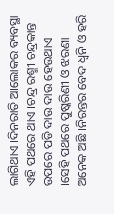ଲାଗିଥାଏ ।ଦିନରାତି ଆଲୋକର ବ୍ୟବସ୍ଥା ଏହି ପଥରେ ଥାଏ ।ଚନ୍ଦ୍ର ରଶ୍ମୀ ଚନ୍ଦ୍ରକାନ୍ତ ଉପରେ ପଡି ଦାଉ ଦାଉ ହେଉଥାଏ ।ସେହି ପଥରେ ପୁଷ୍କରିଣୀ ଓ ଝରଣା ଅନେକ ଅଛି ।ନିରନ୍ତର ବେଦ ଧ୍ୱନି ଓ ହରି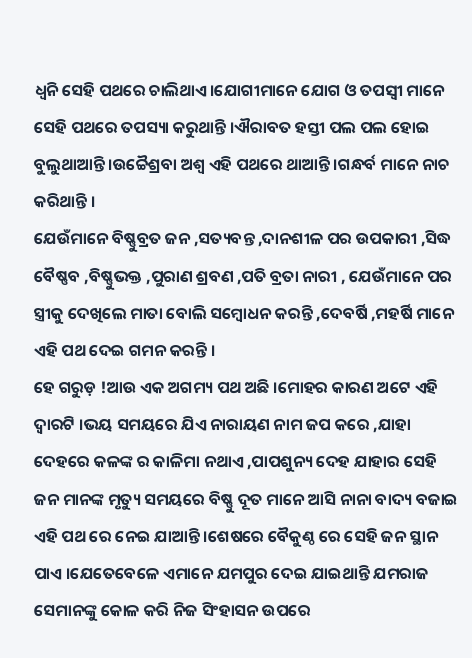ଧ୍ୱନି ସେହି ପଥରେ ଚାଲିଥାଏ।ଯୋଗୀମାନେ ଯୋଗ ଓ ତପସ୍ୱୀ ମାନେ ସେହି ପଥରେ ତପସ୍ୟା କରୁଥାନ୍ତି ।ଐରାବତ ହସ୍ତୀ ପଲ ପଲ ହୋଇ ବୁଲୁଥାଆନ୍ତି ।ଉଚ୍ଚୈଶ୍ରବା ଅଶ୍ୱ ଏହି ପଥରେ ଥାଆନ୍ତି ।ଗନ୍ଧର୍ବ ମାନେ ନାଚ କରିଥାନ୍ତି ।
ଯେଉଁମାନେ ବିଷ୍ଣୁବ୍ରତ ଜନ ,ସତ୍ୟବନ୍ତ ,ଦାନଶୀଳ ପର ଉପକାରୀ ,ସିଦ୍ଧ ବୈଷ୍ଣବ ,ବିଷ୍ଣୁଭକ୍ତ ,ପୁରାଣ ଶ୍ରବଣ ,ପତି ବ୍ରତା ନାରୀ , ଯେଉଁମାନେ ପର ସ୍ତ୍ରୀକୁ ଦେଖିଲେ ମାତା ବୋଲି ସମ୍ବୋଧନ କରନ୍ତି ,ଦେବର୍ଷି ,ମହର୍ଷି ମାନେ ଏହି ପଥ ଦେଇ ଗମନ କରନ୍ତି ।
ହେ ଗରୁଡ଼ !ଆଉ ଏକ ଅଗମ୍ୟ ପଥ ଅଛି ।ମୋହର କାରଣ ଅଟେ ଏହି ଦ୍ୱାରଟି ।ଭୟ ସମୟରେ ଯିଏ ନାରାୟଣ ନାମ ଜପ କରେ ,ଯାହା ଦେହରେ କଳଙ୍କ ର କାଳିମା ନଥାଏ ,ପାପଶୁନ୍ୟ ଦେହ ଯାହାର ସେହି ଜନ ମାନଙ୍କ ମୃତ୍ୟୁ ସମୟରେ ବିଷ୍ଣୁ ଦୂତ ମାନେ ଆସି ନାନା ବାଦ୍ୟ ବଜାଇ ଏହି ପଥ ରେ ନେଇ ଯାଆନ୍ତି ।ଶେଷରେ ବୈକୁଣ୍ଠ ରେ ସେହି ଜନ ସ୍ଥାନ ପାଏ ।ଯେତେବେଳେ ଏମାନେ ଯମପୁର ଦେଇ ଯାଇଥାନ୍ତି ଯମରାଜ ସେମାନଙ୍କୁ କୋଳ କରି ନିଜ ସିଂହାସନ ଉପରେ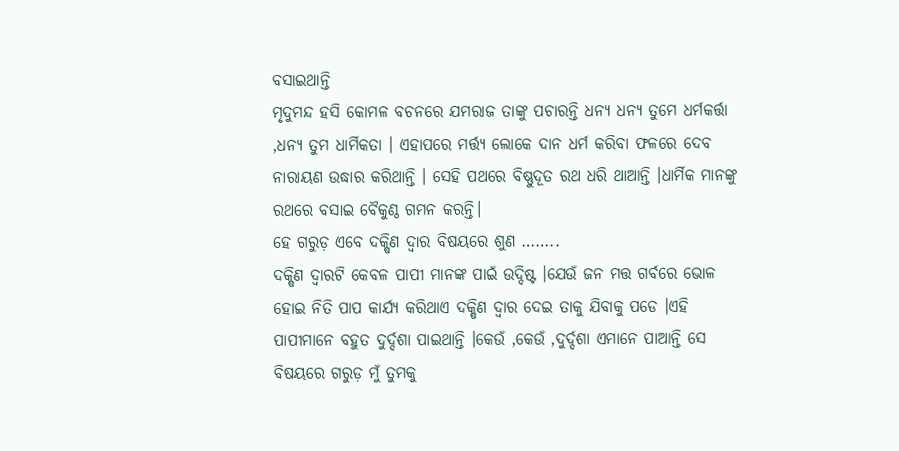ବସାଇଥାନ୍ତି
ମୃଦୁମନ୍ଦ ହସି କୋମଳ ବଚନରେ ଯମରାଜ ତାଙ୍କୁ ପଚାରନ୍ତି ଧନ୍ୟ ଧନ୍ୟ ତୁମେ ଧର୍ମକର୍ତ୍ତା ,ଧନ୍ୟ ତୁମ ଧାର୍ମିକତା । ଏହାପରେ ମର୍ତ୍ତ୍ୟ ଲୋକେ ଦାନ ଧର୍ମ କରିବା ଫଳରେ ଦେବ ନାରାୟଣ ଉଦ୍ଧାର କରିଥାନ୍ତି । ସେହି ପଥରେ ବିଷ୍ଣୁଦୂତ ରଥ ଧରି ଥାଆନ୍ତି ।ଧାର୍ମିକ ମାନଙ୍କୁ ରଥରେ ବସାଇ ବୈକୁଣ୍ଠ ଗମନ କରନ୍ତି।
ହେ ଗରୁଡ଼ ଏବେ ଦକ୍ଷିଣ ଦ୍ୱାର ବିଷୟରେ ଶୁଣ ……..
ଦକ୍ଷିଣ ଦ୍ୱାରଟି କେବଳ ପାପୀ ମାନଙ୍କ ପାଇଁ ଉଦ୍ଦିଷ୍ଟ ।ଯେଉଁ ଜନ ମତ୍ତ ଗର୍ବରେ ଭୋଳ ହୋଇ ନିତି ପାପ କାର୍ଯ୍ୟ କରିଥାଏ ଦକ୍ଷିଣ ଦ୍ୱାର ଦେଇ ତାକୁ ଯିବାକୁ ପଡେ ।ଏହି ପାପୀମାନେ ବହୁତ ଦୁର୍ଦ୍ଦଶା ପାଇଥାନ୍ତି ।କେଉଁ ,କେଉଁ ,ଦୁର୍ଦ୍ଦଶା ଏମାନେ ପାଆନ୍ତି ସେ ବିଷୟରେ ଗରୁଡ଼ ମୁଁ ତୁମକୁ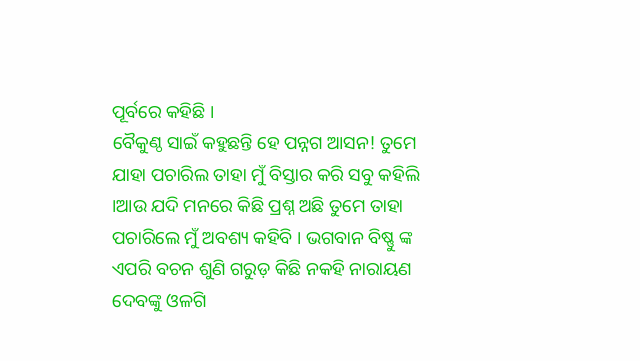ପୂର୍ବରେ କହିଛି ।
ବୈକୁଣ୍ଠ ସାଇଁ କହୁଛନ୍ତି ହେ ପନ୍ନଗ ଆସନ! ତୁମେ ଯାହା ପଚାରିଲ ତାହା ମୁଁ ବିସ୍ତାର କରି ସବୁ କହିଲି ।ଆଉ ଯଦି ମନରେ କିଛି ପ୍ରଶ୍ନ ଅଛି ତୁମେ ତାହା ପଚାରିଲେ ମୁଁ ଅବଶ୍ୟ କହିବି । ଭଗବାନ ବିଷ୍ଣୁ ଙ୍କ ଏପରି ବଚନ ଶୁଣି ଗରୁଡ଼ କିଛି ନକହି ନାରାୟଣ ଦେବଙ୍କୁ ଓଳଗି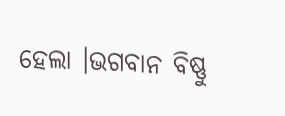ହେଲା ।ଭଗବାନ ବିଷ୍ଣୁ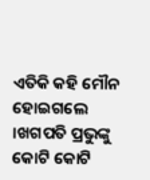ଏତିକି କହି ମୌନ ହୋଇଗଲେ ।ଖଗପତି ପ୍ରଭୁଙ୍କୁ କୋଟି କୋଟି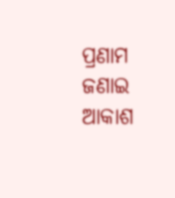ପ୍ରଣାମ ଜଣାଇ ଆକାଶ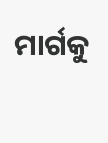ମାର୍ଗକୁ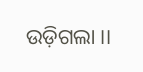ଉଡ଼ିଗଲା ।।